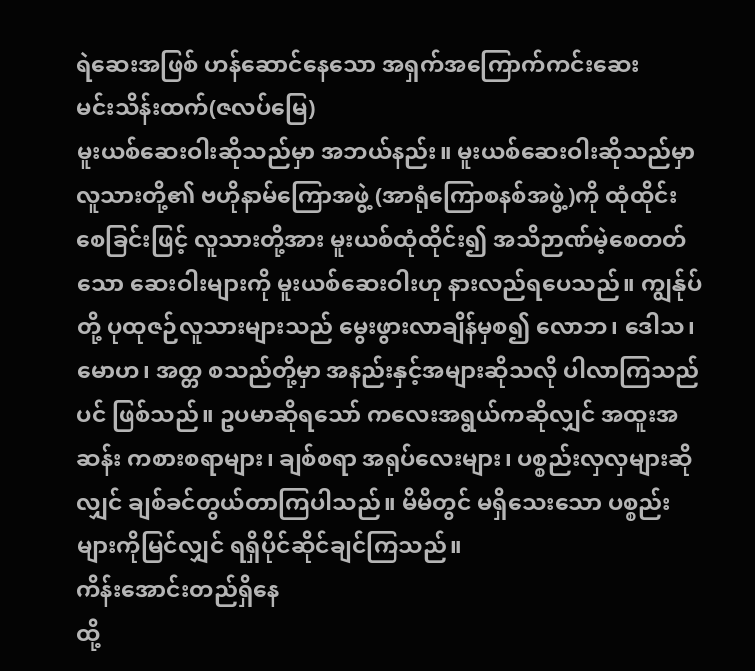ရဲဆေးအဖြစ် ဟန်ဆောင်နေသော အရှက်အကြောက်ကင်းဆေး
မင်းသိန်းထက်(ဇလပ်မြေ)
မူးယစ်ဆေးဝါးဆိုသည်မှာ အဘယ်နည်း။ မူးယစ်ဆေးဝါးဆိုသည်မှာ လူသားတို့၏ ဗဟိုနာမ်ကြောအဖွဲ့ (အာရုံကြောစနစ်အဖွဲ့)ကို ထုံထိုင်းစေခြင်းဖြင့် လူသားတို့အား မူးယစ်ထုံထိုင်း၍ အသိဉာဏ်မဲ့စေတတ်သော ဆေးဝါးများကို မူးယစ်ဆေးဝါးဟု နားလည်ရပေသည်။ ကျွန်ုပ်တို့ ပုထုဇဉ်လူသားများသည် မွေးဖွားလာချိန်မှစ၍ လောဘ၊ ဒေါသ၊ မောဟ၊ အတ္တ စသည်တို့မှာ အနည်းနှင့်အများဆိုသလို ပါလာကြသည်ပင် ဖြစ်သည်။ ဥပမာဆိုရသော် ကလေးအရွယ်ကဆိုလျှင် အထူးအဆန်း ကစားစရာများ၊ ချစ်စရာ အရုပ်လေးများ၊ ပစ္စည်းလှလှများဆိုလျှင် ချစ်ခင်တွယ်တာကြပါသည်။ မိမိတွင် မရှိသေးသော ပစ္စည်းများကိုမြင်လျှင် ရရှိပိုင်ဆိုင်ချင်ကြသည်။
ကိန်းအောင်းတည်ရှိနေ
ထို့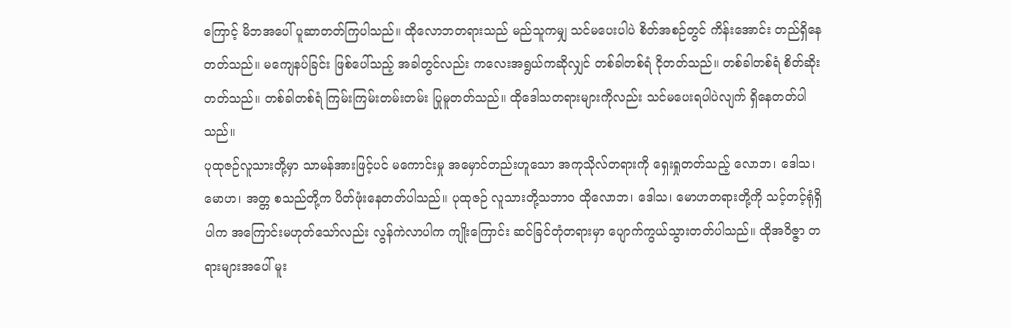ကြောင့် မိဘအပေါ် ပူဆာတတ်ကြပါသည်။ ထိုလောဘတရားသည် မည်သူကမျှ သင်မပေးပါပဲ စိတ်အစဉ်တွင် ကိန်းအောင်း တည်ရှိနေတတ်သည်။ မကျေနပ်ခြင်း ဖြစ်ပေါ်သည့် အခါတွင်လည်း ကလေးအရွယ်ကဆိုလျှင် တစ်ခါတစ်ရံ ငိုတတ်သည်။ တစ်ခါတစ်ရံ စိတ်ဆိုးတတ်သည်။ တစ်ခါတစ်ရံ ကြမ်းကြမ်းတမ်းတမ်း ပြုမူတတ်သည်။ ထိုဒေါသတရားများကိုလည်း သင်မပေးရပါပဲလျက် ရှိနေတတ်ပါသည်။
ပုထုဇဉ်လူသားတို့မှာ သာမန်အားဖြင့်ပင် မကောင်းမှု အမှောင်တည်းဟူသော အကုသိုလ်တရားကို ရှေးရှုတတ်သည့် လောဘ၊ ဒေါသ၊ မောဟ၊ အတ္တ စသည်တို့က ပိတ်ဖုံးနေတတ်ပါသည်။ ပုထုဇဉ် လူသားတို့သဘာဝ ထိုလောဘ၊ ဒေါသ၊ မောဟတရားတို့ကို သင့်တင့်ရုံရှိပါက အကြောင်းမဟုတ်သော်လည်း လွန်ကဲလာပါက ကျိုးကြောင်း ဆင်ခြင်တုံတရားမှာ ပျောက်ကွယ်သွားတတ်ပါသည်။ ထိုအဝိဇ္ဇာ တရားများအပေါ် မူး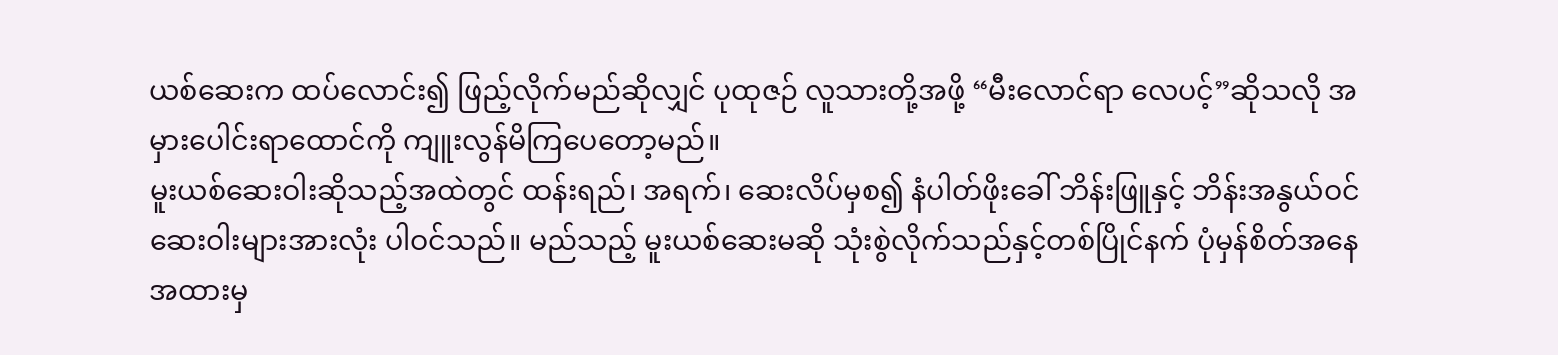ယစ်ဆေးက ထပ်လောင်း၍ ဖြည့်လိုက်မည်ဆိုလျှင် ပုထုဇဉ် လူသားတို့အဖို့ “မီးလောင်ရာ လေပင့်”ဆိုသလို အမှားပေါင်းရာထောင်ကို ကျူးလွန်မိကြပေတော့မည်။
မူးယစ်ဆေးဝါးဆိုသည့်အထဲတွင် ထန်းရည်၊ အရက်၊ ဆေးလိပ်မှစ၍ နံပါတ်ဖိုးခေါ် ဘိန်းဖြူနှင့် ဘိန်းအနွယ်ဝင် ဆေးဝါးများအားလုံး ပါဝင်သည်။ မည်သည့် မူးယစ်ဆေးမဆို သုံးစွဲလိုက်သည်နှင့်တစ်ပြိုင်နက် ပုံမှန်စိတ်အနေအထားမှ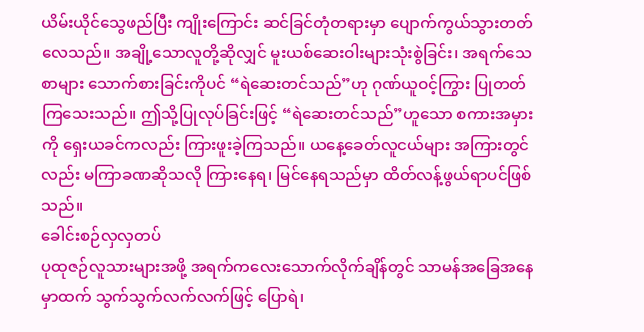ယိမ်းယိုင်သွေဖည်ပြီး ကျိုးကြောင်း ဆင်ခြင်တုံတရားမှာ ပျောက်ကွယ်သွားတတ်လေသည်။ အချို့သောလူတို့ဆိုလျှင် မူးယစ်ဆေးဝါးများသုံးစွဲခြင်း၊ အရက်သေစာများ သောက်စားခြင်းကိုပင် “ရဲဆေးတင်သည်”ဟု ဂုဏ်ယူဝင့်ကြွား ပြုတတ်ကြသေးသည်။ ဤသို့ပြုလုပ်ခြင်းဖြင့် “ရဲဆေးတင်သည်”ဟူသော စကားအမှားကို ရှေးယခင်ကလည်း ကြားဖူးခဲ့ကြသည်။ ယနေ့ခေတ်လူငယ်များ အကြားတွင်လည်း မကြာခဏဆိုသလို ကြားနေရ၊ မြင်နေရသည်မှာ ထိတ်လန့်ဖွယ်ရာပင်ဖြစ်သည်။
ခေါင်းစဉ်လှလှတပ်
ပုထုဇဉ်လူသားများအဖို့ အရက်ကလေးသောက်လိုက်ချိန်တွင် သာမန်အခြေအနေမှာထက် သွက်သွက်လက်လက်ဖြင့် ပြောရဲ၊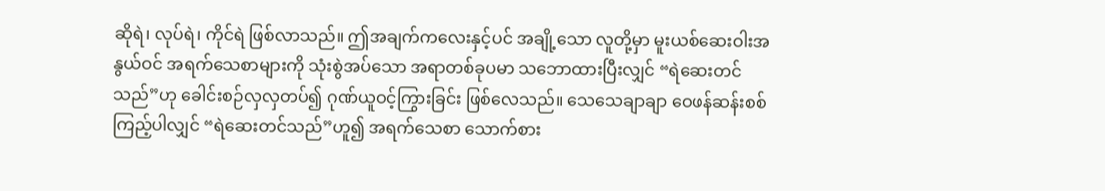ဆိုရဲ၊ လုပ်ရဲ၊ ကိုင်ရဲ ဖြစ်လာသည်။ ဤအချက်ကလေးနှင့်ပင် အချို့သော လူတို့မှာ မူးယစ်ဆေးဝါးအနွယ်ဝင် အရက်သေစာများကို သုံးစွဲအပ်သော အရာတစ်ခုပမာ သဘောထားပြီးလျှင် “ရဲဆေးတင်သည်”ဟု ခေါင်းစဉ်လှလှတပ်၍ ဂုဏ်ယူဝင့်ကြွားခြင်း ဖြစ်လေသည်။ သေသေချာချာ ဝေဖန်ဆန်းစစ်ကြည့်ပါလျှင် “ရဲဆေးတင်သည်”ဟူ၍ အရက်သေစာ သောက်စား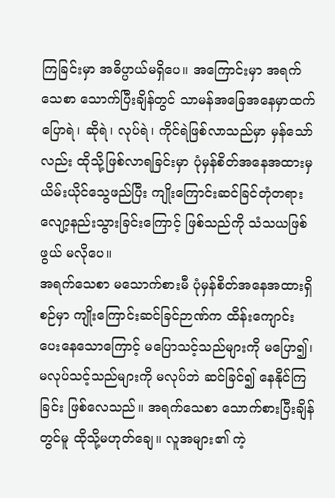ကြခြင်းမှာ အဓိပ္ပာယ်မရှိပေ။ အကြောင်းမှာ အရက်သေစာ သောက်ပြီးချိန်တွင် သာမန်အခြေအနေမှာထက် ပြောရဲ၊ ဆိုရဲ၊ လုပ်ရဲ၊ ကိုင်ရဲဖြစ်လာသည်မှာ မှန်သော်လည်း ထိုသို့ဖြစ်လာရခြင်းမှာ ပုံမှန်စိတ်အနေအထားမှ ယိမ်းယိုင်သွေဖည်ပြီး ကျိုးကြောင်းဆင်ခြင်တုံတရား လျော့နည်းသွားခြင်းကြောင့် ဖြစ်သည်ကို သံသယဖြစ်ဖွယ် မလိုပေ။
အရက်သေစာ မသောက်စားမီ ပုံမှန်စိတ်အနေအထားရှိစဉ်မှာ ကျိုးကြောင်းဆင်ခြင်ဉာဏ်က ထိန်းကျောင်းပေးနေသောကြောင့် မပြောသင့်သည်များကို မပြော၍၊ မလုပ်သင့်သည်များကို မလုပ်ဘဲ ဆင်ခြင်၍ နေနိုင်ကြခြင်း ဖြစ်လေသည်။ အရက်သေစာ သောက်စားပြီးချိန်တွင်မူ ထိုသို့မဟုတ်ချေ။ လူအများ၏ ကဲ့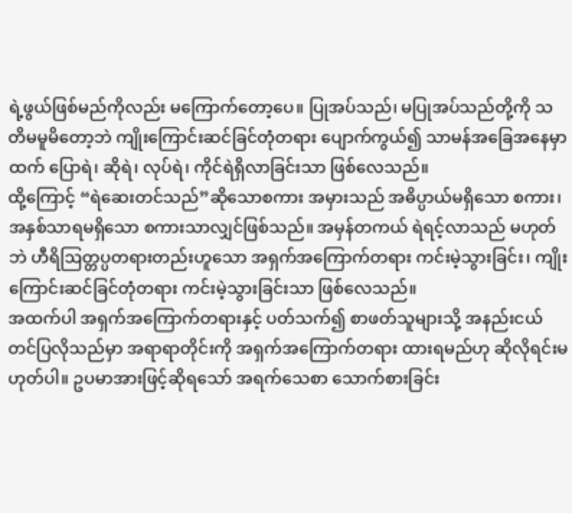ရဲ့ဖွယ်ဖြစ်မည်ကိုလည်း မကြောက်တော့ပေ။ ပြုအပ်သည်၊ မပြုအပ်သည်တို့ကို သတိမမူမိတော့ဘဲ ကျိုးကြောင်းဆင်ခြင်တုံတရား ပျောက်ကွယ်၍ သာမန်အခြေအနေမှာထက် ပြောရဲ၊ ဆိုရဲ၊ လုပ်ရဲ၊ ကိုင်ရဲရှိလာခြင်းသာ ဖြစ်လေသည်။
ထို့ကြောင့် “ရဲဆေးတင်သည်”ဆိုသောစကား အမှားသည် အဓိပ္ပာယ်မရှိသော စကား၊ အနှစ်သာရမရှိသော စကားသာလျှင်ဖြစ်သည်။ အမှန်တကယ် ရဲရင့်လာသည် မဟုတ်ဘဲ ဟီရိဩတ္တပ္ပတရားတည်းဟူသော အရှက်အကြောက်တရား ကင်းမဲ့သွားခြင်း၊ ကျိုးကြောင်းဆင်ခြင်တုံတရား ကင်းမဲ့သွားခြင်းသာ ဖြစ်လေသည်။
အထက်ပါ အရှက်အကြောက်တရားနှင့် ပတ်သက်၍ စာဖတ်သူများသို့ အနည်းငယ်တင်ပြလိုသည်မှာ အရာရာတိုင်းကို အရှက်အကြောက်တရား ထားရမည်ဟု ဆိုလိုရင်းမဟုတ်ပါ။ ဥပမာအားဖြင့်ဆိုရသော် အရက်သေစာ သောက်စားခြင်း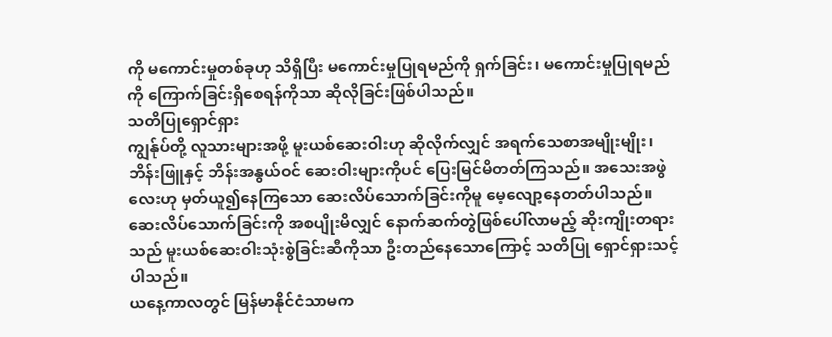ကို မကောင်းမှုတစ်ခုဟု သိရှိပြီး မကောင်းမှုပြုရမည်ကို ရှက်ခြင်း၊ မကောင်းမှုပြုရမည်ကို ကြောက်ခြင်းရှိစေရန်ကိုသာ ဆိုလိုခြင်းဖြစ်ပါသည်။
သတိပြုရှောင်ရှား
ကျွန်ုပ်တို့ လူသားများအဖို့ မူးယစ်ဆေးဝါးဟု ဆိုလိုက်လျှင် အရက်သေစာအမျိုးမျိုး၊ ဘိန်းဖြူနှင့် ဘိန်းအနွယ်ဝင် ဆေးဝါးများကိုပင် ပြေးမြင်မိတတ်ကြသည်။ အသေးအဖွဲလေးဟု မှတ်ယူ၍နေကြသော ဆေးလိပ်သောက်ခြင်းကိုမူ မေ့လျော့နေတတ်ပါသည်။ ဆေးလိပ်သောက်ခြင်းကို အစပျိုးမိလျှင် နောက်ဆက်တွဲဖြစ်ပေါ်လာမည့် ဆိုးကျိုးတရားသည် မူးယစ်ဆေးဝါးသုံးစွဲခြင်းဆီကိုသာ ဦးတည်နေသောကြောင့် သတိပြု ရှောင်ရှားသင့်ပါသည်။
ယနေ့ကာလတွင် မြန်မာနိုင်ငံသာမက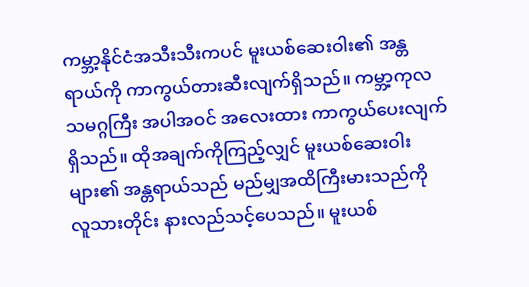ကမ္ဘာ့နိုင်ငံအသီးသီးကပင် မူးယစ်ဆေးဝါး၏ အန္တရာယ်ကို ကာကွယ်တားဆီးလျက်ရှိသည်။ ကမ္ဘာ့ကုလသမဂ္ဂကြီး အပါအဝင် အလေးထား ကာကွယ်ပေးလျက်ရှိသည်။ ထိုအချက်ကိုကြည့်လျှင် မူးယစ်ဆေးဝါးများ၏ အန္တရာယ်သည် မည်မျှအထိကြီးမားသည်ကို လူသားတိုင်း နားလည်သင့်ပေသည်။ မူးယစ်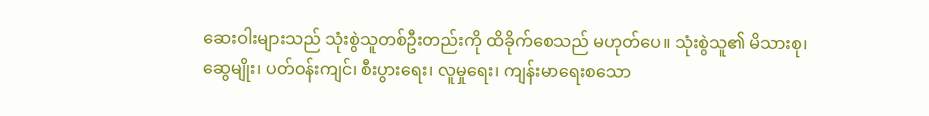ဆေးဝါးများသည် သုံးစွဲသူတစ်ဦးတည်းကို ထိခိုက်စေသည် မဟုတ်ပေ။ သုံးစွဲသူ၏ မိသားစု၊ ဆွေမျိုး၊ ပတ်ဝန်းကျင်၊ စီးပွားရေး၊ လူမှုရေး၊ ကျန်းမာရေးစသော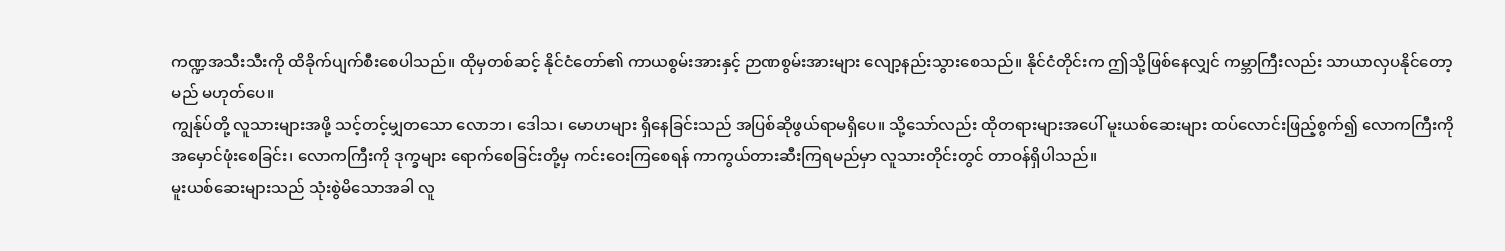ကဏ္ဍအသီးသီးကို ထိခိုက်ပျက်စီးစေပါသည်။ ထိုမှတစ်ဆင့် နိုင်ငံတော်၏ ကာယစွမ်းအားနှင့် ဉာဏစွမ်းအားများ လျော့နည်းသွားစေသည်။ နိုင်ငံတိုင်းက ဤသို့ဖြစ်နေလျှင် ကမ္ဘာကြီးလည်း သာယာလှပနိုင်တော့မည် မဟုတ်ပေ။
ကျွန်ုပ်တို့ လူသားများအဖို့ သင့်တင့်မျှတသော လောဘ၊ ဒေါသ၊ မောဟများ ရှိနေခြင်းသည် အပြစ်ဆိုဖွယ်ရာမရှိပေ။ သို့သော်လည်း ထိုတရားများအပေါ် မူးယစ်ဆေးများ ထပ်လောင်းဖြည့်စွက်၍ လောကကြီးကို အမှောင်ဖုံးစေခြင်း၊ လောကကြီးကို ဒုက္ခများ ရောက်စေခြင်းတို့မှ ကင်းဝေးကြစေရန် ကာကွယ်တားဆီးကြရမည်မှာ လူသားတိုင်းတွင် တာဝန်ရှိပါသည်။
မူးယစ်ဆေးများသည် သုံးစွဲမိသောအခါ လူ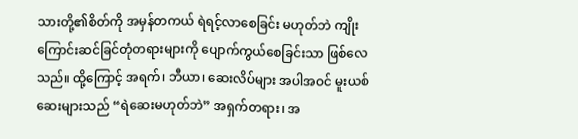သားတို့၏စိတ်ကို အမှန်တကယ် ရဲရင့်လာစေခြင်း မဟုတ်ဘဲ ကျိုးကြောင်းဆင်ခြင်တုံတရားများကို ပျောက်ကွယ်စေခြင်းသာ ဖြစ်လေသည်။ ထို့ကြောင့် အရက်၊ ဘီယာ၊ ဆေးလိပ်များ အပါအဝင် မူးယစ်ဆေးများသည် “ရဲဆေးမဟုတ်ဘဲ” အရှက်တရား၊ အ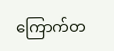ကြောက်တ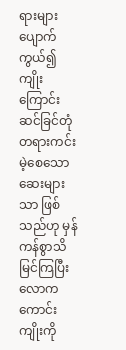ရားများ ပျောက်ကွယ်၍ ကျိုးကြောင်း ဆင်ခြင်တုံတရားကင်းမဲ့စေသော ဆေးများသာ ဖြစ်သည်ဟု မှန်ကန်စွာသိမြင်ကြပြီး လောကကောင်းကျိုးကို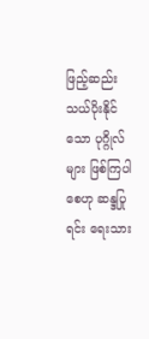ဖြည့်ဆည်းသယ်ပိုးနိုင်သော ပုဂ္ဂိုလ်များ ဖြစ်ကြပါစေဟု ဆန္ဒပြုရင်း ရေးသား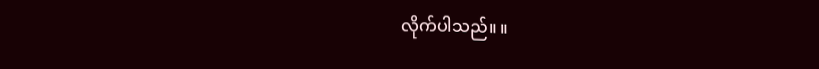လိုက်ပါသည်။ ။